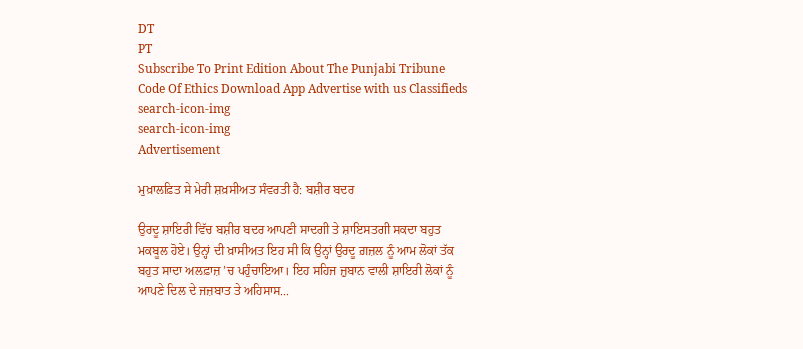DT
PT
Subscribe To Print Edition About The Punjabi Tribune Code Of Ethics Download App Advertise with us Classifieds
search-icon-img
search-icon-img
Advertisement

ਮੁਖ਼ਾਲਫ਼ਿਤ ਸੇ ਮੇਰੀ ਸ਼ਖ਼ਸੀਅਤ ਸੰਵਰਤੀ ਹੈ: ਬਸ਼ੀਰ ਬਦਰ

ਉਰਦੂ ਸ਼ਾਇਰੀ ਵਿੱਚ ਬਸ਼ੀਰ ਬਦਰ ਆਪਣੀ ਸਾਦਗੀ ਤੇ ਸ਼ਾਇਸਤਗੀ ਸਕਦਾ ਬਹੁਤ ਮਕਬੂਲ ਹੋਏ। ਉਨ੍ਹਾਂ ਦੀ ਖ਼ਾਸੀਅਤ ਇਹ ਸੀ ਕਿ ਉਨ੍ਹਾਂ ਉਰਦੂ ਗ਼ਜ਼ਲ ਨੂੰ ਆਮ ਲੋਕਾਂ ਤੱਕ ਬਹੁਤ ਸਾਦਾ ਅਲਫ਼ਾਜ਼ ’ਚ ਪਹੁੰਚਾਇਆ। ਇਹ ਸਹਿਜ ਜ਼ੁਬਾਨ ਵਾਲੀ ਸ਼ਾਇਰੀ ਲੋਕਾਂ ਨੂੰ ਆਪਣੇ ਦਿਲ ਦੇ ਜਜ਼ਬਾਤ ਤੇ ਅਹਿਸਾਸ...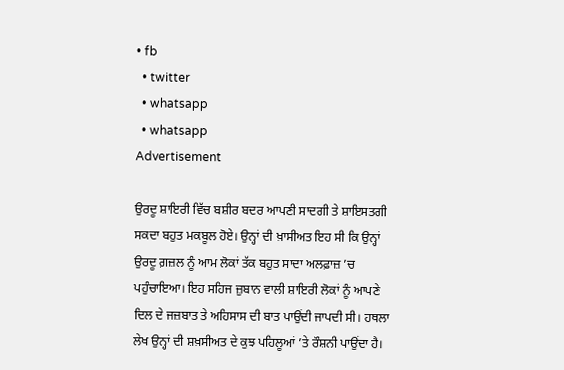• fb
  • twitter
  • whatsapp
  • whatsapp
Advertisement

ਉਰਦੂ ਸ਼ਾਇਰੀ ਵਿੱਚ ਬਸ਼ੀਰ ਬਦਰ ਆਪਣੀ ਸਾਦਗੀ ਤੇ ਸ਼ਾਇਸਤਗੀ ਸਕਦਾ ਬਹੁਤ ਮਕਬੂਲ ਹੋਏ। ਉਨ੍ਹਾਂ ਦੀ ਖ਼ਾਸੀਅਤ ਇਹ ਸੀ ਕਿ ਉਨ੍ਹਾਂ ਉਰਦੂ ਗ਼ਜ਼ਲ ਨੂੰ ਆਮ ਲੋਕਾਂ ਤੱਕ ਬਹੁਤ ਸਾਦਾ ਅਲਫ਼ਾਜ਼ ’ਚ ਪਹੁੰਚਾਇਆ। ਇਹ ਸਹਿਜ ਜ਼ੁਬਾਨ ਵਾਲੀ ਸ਼ਾਇਰੀ ਲੋਕਾਂ ਨੂੰ ਆਪਣੇ ਦਿਲ ਦੇ ਜਜ਼ਬਾਤ ਤੇ ਅਹਿਸਾਸ ਦੀ ਬਾਤ ਪਾਉਂਦੀ ਜਾਪਦੀ ਸੀ। ਹਥਲਾ ਲੇਖ ਉਨ੍ਹਾਂ ਦੀ ਸ਼ਖ਼ਸੀਅਤ ਦੇ ਕੁਝ ਪਹਿਲੂਆਂ ’ਤੇ ਰੌਸ਼ਨੀ ਪਾਉਂਦਾ ਹੈ।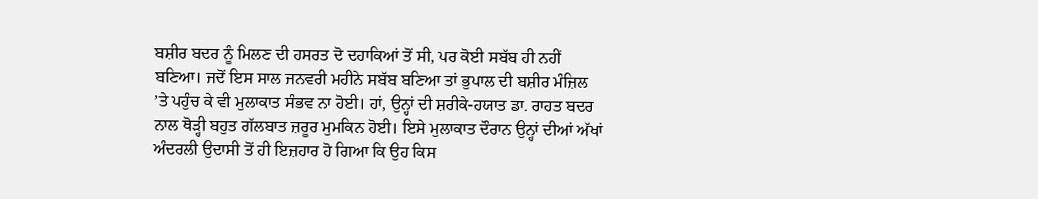ਬਸ਼ੀਰ ਬਦਰ ਨੂੰ ਮਿਲਣ ਦੀ ਹਸਰਤ ਦੋ ਦਹਾਕਿਆਂ ਤੋਂ ਸੀ, ਪਰ ਕੋਈ ਸਬੱਬ ਹੀ ਨਹੀਂ ਬਣਿਆ। ਜਦੋਂ ਇਸ ਸਾਲ ਜਨਵਰੀ ਮਹੀਨੇ ਸਬੱਬ ਬਣਿਆ ਤਾਂ ਭੁਪਾਲ ਦੀ ਬਸ਼ੀਰ ਮੰਜ਼ਿਲ ’ਤੇ ਪਹੁੰਚ ਕੇ ਵੀ ਮੁਲਾਕਾਤ ਸੰਭਵ ਨਾ ਹੋਈ। ਹਾਂ, ਉਨ੍ਹਾਂ ਦੀ ਸ਼ਰੀਕੇ-ਹਯਾਤ ਡਾ. ਰਾਹਤ ਬਦਰ ਨਾਲ ਥੋੜ੍ਹੀ ਬਹੁਤ ਗੱਲਬਾਤ ਜ਼ਰੂਰ ਮੁਮਕਿਨ ਹੋਈ। ਇਸੇ ਮੁਲਾਕਾਤ ਦੌਰਾਨ ਉਨ੍ਹਾਂ ਦੀਆਂ ਅੱਖਾਂ ਅੰਦਰਲੀ ਉਦਾਸੀ ਤੋਂ ਹੀ ਇਜ਼ਹਾਰ ਹੋ ਗਿਆ ਕਿ ਉਹ ਕਿਸ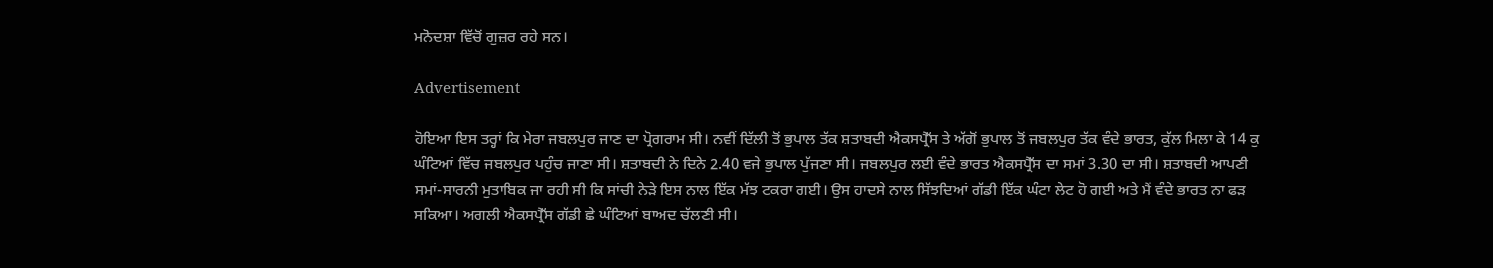ਮਨੋਦਸ਼ਾ ਵਿੱਚੋਂ ਗੁਜ਼ਰ ਰਹੇ ਸਨ।

Advertisement

ਹੋਇਆ ਇਸ ਤਰ੍ਹਾਂ ਕਿ ਮੇਰਾ ਜਬਲਪੁਰ ਜਾਣ ਦਾ ਪ੍ਰੋਗਰਾਮ ਸੀ। ਨਵੀਂ ਦਿੱਲੀ ਤੋਂ ਭੁਪਾਲ ਤੱਕ ਸ਼ਤਾਬਦੀ ਐਕਸਪ੍ਰੈੱਸ ਤੇ ਅੱਗੋਂ ਭੁਪਾਲ ਤੋਂ ਜਬਲਪੁਰ ਤੱਕ ਵੰਦੇ ਭਾਰਤ, ਕੁੱਲ ਮਿਲਾ ਕੇ 14 ਕੁ ਘੰਟਿਆਂ ਵਿੱਚ ਜਬਲਪੁਰ ਪਹੁੰਚ ਜਾਣਾ ਸੀ। ਸ਼ਤਾਬਦੀ ਨੇ ਦਿਨੇ 2.40 ਵਜੇ ਭੁਪਾਲ ਪੁੱਜਣਾ ਸੀ। ਜਬਲਪੁਰ ਲਈ ਵੰਦੇ ਭਾਰਤ ਐਕਸਪ੍ਰੈੱਸ ਦਾ ਸਮਾਂ 3.30 ਦਾ ਸੀ। ਸ਼ਤਾਬਦੀ ਆਪਣੀ ਸਮਾਂ-ਸਾਰਨੀ ਮੁਤਾਬਿਕ ਜਾ ਰਹੀ ਸੀ ਕਿ ਸਾਂਚੀ ਨੇੜੇ ਇਸ ਨਾਲ ਇੱਕ ਮੱਝ ਟਕਰਾ ਗਈ। ਉਸ ਹਾਦਸੇ ਨਾਲ ਸਿੱਝਦਿਆਂ ਗੱਡੀ ਇੱਕ ਘੰਟਾ ਲੇਟ ਹੋ ਗਈ ਅਤੇ ਮੈਂ ਵੰਦੇ ਭਾਰਤ ਨਾ ਫੜ ਸਕਿਆ। ਅਗਲੀ ਐਕਸਪ੍ਰੈੱਸ ਗੱਡੀ ਛੇ ਘੰਟਿਆਂ ਬਾਅਦ ਚੱਲਣੀ ਸੀ।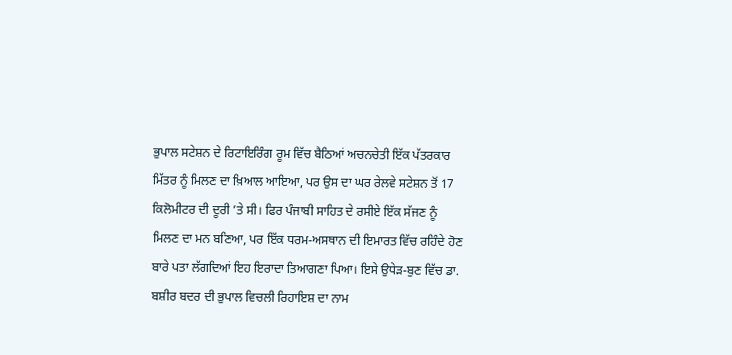ਭੁਪਾਲ ਸਟੇਸ਼ਨ ਦੇ ਰਿਟਾਇਰਿੰਗ ਰੂਮ ਵਿੱਚ ਬੈਠਿਆਂ ਅਚਨਚੇਤੀ ਇੱਕ ਪੱਤਰਕਾਰ ਮਿੱਤਰ ਨੂੰ ਮਿਲਣ ਦਾ ਖ਼ਿਆਲ ਆਇਆ, ਪਰ ਉਸ ਦਾ ਘਰ ਰੇਲਵੇ ਸਟੇਸ਼ਨ ਤੋਂ 17 ਕਿਲੋਮੀਟਰ ਦੀ ਦੂਰੀ ’ਤੇ ਸੀ। ਫਿਰ ਪੰਜਾਬੀ ਸਾਹਿਤ ਦੇ ਰਸੀਏ ਇੱਕ ਸੱਜਣ ਨੂੰ ਮਿਲਣ ਦਾ ਮਨ ਬਣਿਆ, ਪਰ ਇੱਕ ਧਰਮ-ਅਸਥਾਨ ਦੀ ਇਮਾਰਤ ਵਿੱਚ ਰਹਿੰਦੇ ਹੋਣ ਬਾਰੇ ਪਤਾ ਲੱਗਦਿਆਂ ਇਹ ਇਰਾਦਾ ਤਿਆਗਣਾ ਪਿਆ। ਇਸੇ ਉਧੇੜ-ਬੁਣ ਵਿੱਚ ਡਾ. ਬਸ਼ੀਰ ਬਦਰ ਦੀ ਭੁਪਾਲ ਵਿਚਲੀ ਰਿਹਾਇਸ਼ ਦਾ ਨਾਮ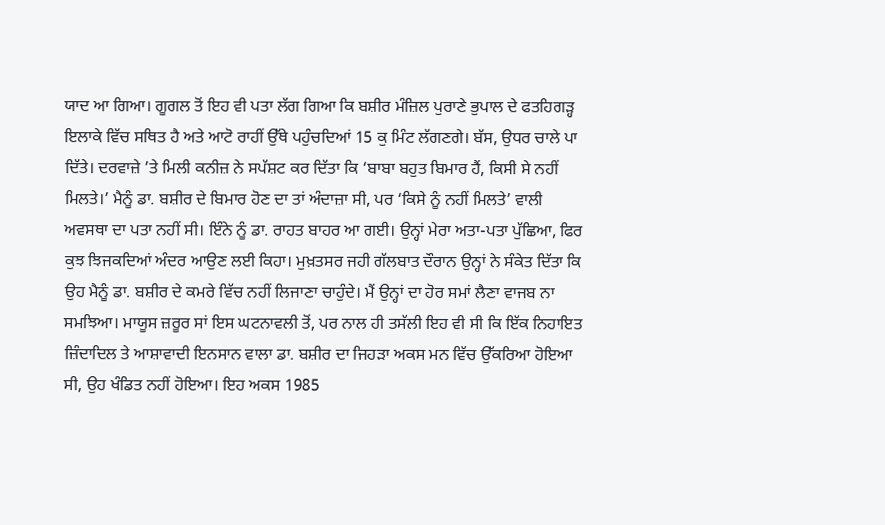ਯਾਦ ਆ ਗਿਆ। ਗੂਗਲ ਤੋਂ ਇਹ ਵੀ ਪਤਾ ਲੱਗ ਗਿਆ ਕਿ ਬਸ਼ੀਰ ਮੰਜ਼ਿਲ ਪੁਰਾਣੇ ਭੁਪਾਲ ਦੇ ਫਤਹਿਗੜ੍ਹ ਇਲਾਕੇ ਵਿੱਚ ਸਥਿਤ ਹੈ ਅਤੇ ਆਟੋ ਰਾਹੀਂ ਉੱਥੇ ਪਹੁੰਚਦਿਆਂ 15 ਕੁ ਮਿੰਟ ਲੱਗਣਗੇ। ਬੱਸ, ਉਧਰ ਚਾਲੇ ਪਾ ਦਿੱਤੇ। ਦਰਵਾਜ਼ੇ ’ਤੇ ਮਿਲੀ ਕਨੀਜ਼ ਨੇ ਸਪੱਸ਼ਟ ਕਰ ਦਿੱਤਾ ਕਿ ‘ਬਾਬਾ ਬਹੁਤ ਬਿਮਾਰ ਹੈਂ, ਕਿਸੀ ਸੇ ਨਹੀਂ ਮਿਲਤੇ।’ ਮੈਨੂੰ ਡਾ. ਬਸ਼ੀਰ ਦੇ ਬਿਮਾਰ ਹੋਣ ਦਾ ਤਾਂ ਅੰਦਾਜ਼ਾ ਸੀ, ਪਰ ‘ਕਿਸੇ ਨੂੰ ਨਹੀਂ ਮਿਲਤੇ’ ਵਾਲੀ ਅਵਸਥਾ ਦਾ ਪਤਾ ਨਹੀਂ ਸੀ। ਇੰਨੇ ਨੂੰ ਡਾ. ਰਾਹਤ ਬਾਹਰ ਆ ਗਈ। ਉਨ੍ਹਾਂ ਮੇਰਾ ਅਤਾ-ਪਤਾ ਪੁੱਛਿਆ, ਫਿਰ ਕੁਝ ਝਿਜਕਦਿਆਂ ਅੰਦਰ ਆਉਣ ਲਈ ਕਿਹਾ। ਮੁਖ਼ਤਸਰ ਜਹੀ ਗੱਲਬਾਤ ਦੌਰਾਨ ਉਨ੍ਹਾਂ ਨੇ ਸੰਕੇਤ ਦਿੱਤਾ ਕਿ ਉਹ ਮੈਨੂੰ ਡਾ. ਬਸ਼ੀਰ ਦੇ ਕਮਰੇ ਵਿੱਚ ਨਹੀਂ ਲਿਜਾਣਾ ਚਾਹੁੰਦੇ। ਮੈਂ ਉਨ੍ਹਾਂ ਦਾ ਹੋਰ ਸਮਾਂ ਲੈਣਾ ਵਾਜਬ ਨਾ ਸਮਝਿਆ। ਮਾਯੂਸ ਜ਼ਰੂਰ ਸਾਂ ਇਸ ਘਟਨਾਵਲੀ ਤੋਂ, ਪਰ ਨਾਲ ਹੀ ਤਸੱਲੀ ਇਹ ਵੀ ਸੀ ਕਿ ਇੱਕ ਨਿਹਾਇਤ ਜ਼ਿੰਦਾਦਿਲ ਤੇ ਆਸ਼ਾਵਾਦੀ ਇਨਸਾਨ ਵਾਲਾ ਡਾ. ਬਸ਼ੀਰ ਦਾ ਜਿਹੜਾ ਅਕਸ ਮਨ ਵਿੱਚ ਉੱਕਰਿਆ ਹੋਇਆ ਸੀ, ਉਹ ਖੰਡਿਤ ਨਹੀਂ ਹੋਇਆ। ਇਹ ਅਕਸ 1985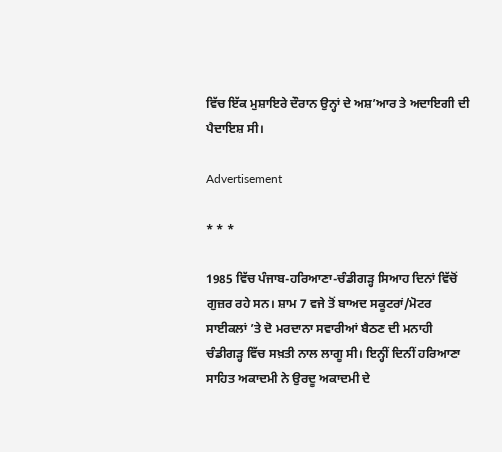ਵਿੱਚ ਇੱਕ ਮੁਸ਼ਾਇਰੇ ਦੌਰਾਨ ਉਨ੍ਹਾਂ ਦੇ ਅਸ਼’ਆਰ ਤੇ ਅਦਾਇਗੀ ਦੀ ਪੈਦਾਇਸ਼ ਸੀ।

Advertisement

* * *

1985 ਵਿੱਚ ਪੰਜਾਬ-ਹਰਿਆਣਾ-ਚੰਡੀਗੜ੍ਹ ਸਿਆਹ ਦਿਨਾਂ ਵਿੱਚੋਂ ਗੁਜ਼ਰ ਰਹੇ ਸਨ। ਸ਼ਾਮ 7 ਵਜੇ ਤੋਂ ਬਾਅਦ ਸਕੂਟਰਾਂ/ਮੋਟਰ ਸਾਈਕਲਾਂ ’ਤੇ ਦੋ ਮਰਦਾਨਾ ਸਵਾਰੀਆਂ ਬੈਠਣ ਦੀ ਮਨਾਹੀ ਚੰਡੀਗੜ੍ਹ ਵਿੱਚ ਸਖ਼ਤੀ ਨਾਲ ਲਾਗੂ ਸੀ। ਇਨ੍ਹੀਂ ਦਿਨੀਂ ਹਰਿਆਣਾ ਸਾਹਿਤ ਅਕਾਦਮੀ ਨੇ ਉਰਦੂ ਅਕਾਦਮੀ ਦੇ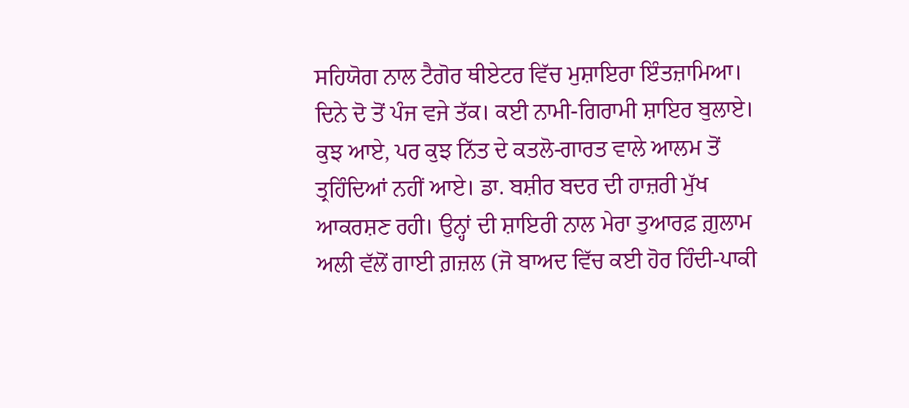ਸਹਿਯੋਗ ਨਾਲ ਟੈਗੋਰ ਥੀਏਟਰ ਵਿੱਚ ਮੁਸ਼ਾਇਰਾ ਇੰਤਜ਼ਾਮਿਆ। ਦਿਨੇ ਦੋ ਤੋਂ ਪੰਜ ਵਜੇ ਤੱਕ। ਕਈ ਨਾਮੀ-ਗਿਰਾਮੀ ਸ਼ਾਇਰ ਬੁਲਾਏ। ਕੁਝ ਆਏ, ਪਰ ਕੁਝ ਨਿੱਤ ਦੇ ਕਤਲੋ-ਗਾਰਤ ਵਾਲੇ ਆਲਮ ਤੋਂ ਤ੍ਰਹਿੰਦਿਆਂ ਨਹੀਂ ਆਏ। ਡਾ. ਬਸ਼ੀਰ ਬਦਰ ਦੀ ਹਾਜ਼ਰੀ ਮੁੱਖ ਆਕਰਸ਼ਣ ਰਹੀ। ਉਨ੍ਹਾਂ ਦੀ ਸ਼ਾਇਰੀ ਨਾਲ ਮੇਰਾ ਤੁਆਰਫ਼ ਗ਼ੁਲਾਮ ਅਲੀ ਵੱਲੋਂ ਗਾਈ ਗ਼ਜ਼ਲ (ਜੋ ਬਾਅਦ ਵਿੱਚ ਕਈ ਹੋਰ ਹਿੰਦੀ-ਪਾਕੀ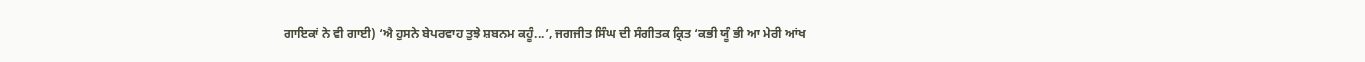ਗਾਇਕਾਂ ਨੇ ਵੀ ਗਾਈ) ‘ਐ ਹੁਸਨੇ ਬੇਪਰਵਾਹ ਤੁਝੇ ਸ਼ਬਨਮ ਕਹੂੰ...’, ਜਗਜੀਤ ਸਿੰਘ ਦੀ ਸੰਗੀਤਕ ਕ੍ਰਿਤ ‘ਕਭੀ ਯੂੰ ਭੀ ਆ ਮੇਰੀ ਆਂਖ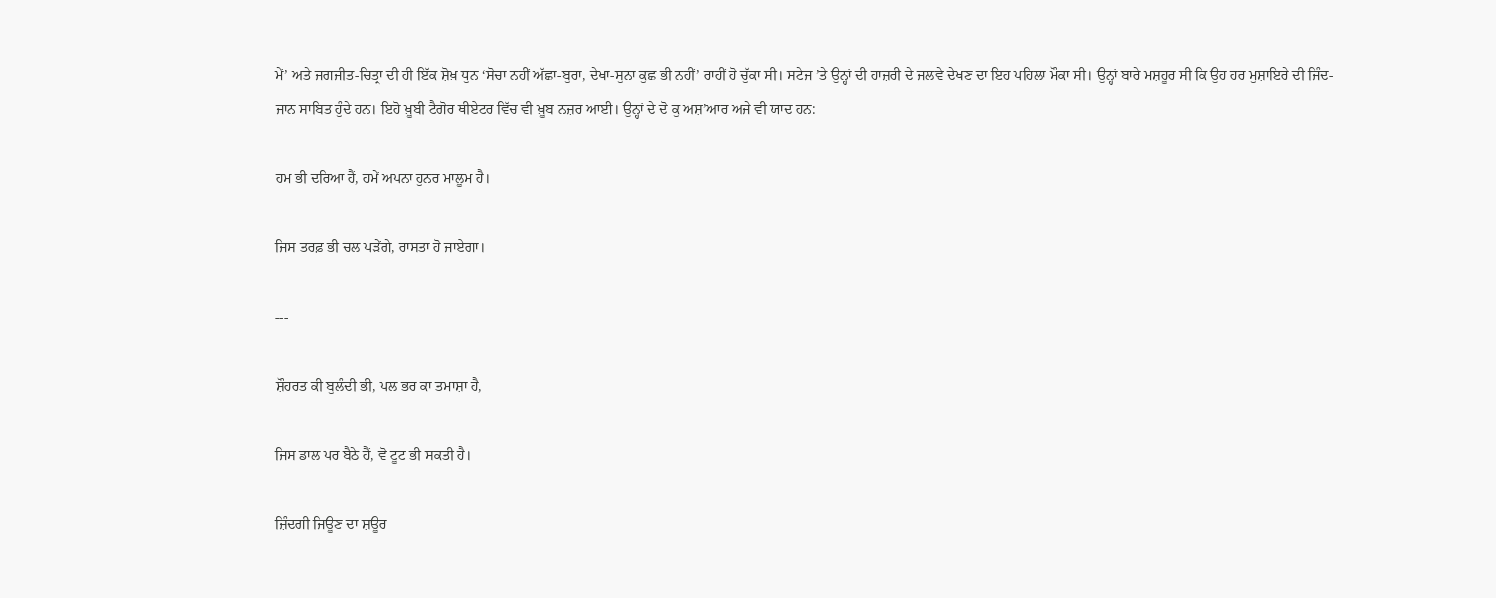ਮੇਂ’ ਅਤੇ ਜਗਜੀਤ-ਚਿਤ੍ਰਾ ਦੀ ਹੀ ਇੱਕ ਸ਼ੋਖ਼ ਧੁਨ ‘ਸੋਚਾ ਨਹੀਂ ਅੱਛਾ-ਬੁਰਾ, ਦੇਖਾ-ਸੁਨਾ ਕੁਛ ਭੀ ਨਹੀਂ’ ਰਾਹੀਂ ਹੋ ਚੁੱਕਾ ਸੀ। ਸਟੇਜ ’ਤੇ ਉਨ੍ਹਾਂ ਦੀ ਹਾਜ਼ਰੀ ਦੇ ਜਲਵੇ ਦੇਖਣ ਦਾ ਇਹ ਪਹਿਲਾ ਮੌਕਾ ਸੀ। ਉਨ੍ਹਾਂ ਬਾਰੇ ਮਸ਼ਹੂਰ ਸੀ ਕਿ ਉਹ ਹਰ ਮੁਸ਼ਾਇਰੇ ਦੀ ਜਿੰਦ-ਜਾਨ ਸਾਬਿਤ ਹੁੰਦੇ ਹਨ। ਇਹੋ ਖ਼ੂਬੀ ਟੈਗੋਰ ਥੀਏਟਰ ਵਿੱਚ ਵੀ ਖ਼ੂਬ ਨਜ਼ਰ ਆਈ। ਉਨ੍ਹਾਂ ਦੇ ਦੋ ਕੁ ਅਸ਼’ਆਰ ਅਜੇ ਵੀ ਯਾਦ ਹਨ:

ਹਮ ਭੀ ਦਰਿਆ ਹੈਂ, ਹਮੇਂ ਅਪਨਾ ਹੁਨਰ ਮਾਲੂਮ ਹੈ।

ਜਿਸ ਤਰਫ਼ ਭੀ ਚਲ ਪੜੇਂਗੇ, ਰਾਸਤਾ ਹੋ ਜਾਏਗਾ।

---

ਸ਼ੌਹਰਤ ਕੀ ਬੁਲੰਦੀ ਭੀ, ਪਲ ਭਰ ਕਾ ਤਮਾਸ਼ਾ ਹੈ,

ਜਿਸ ਡਾਲ ਪਰ ਬੈਠੇ ਹੈਂ, ਵੋ ਟੂਟ ਭੀ ਸਕਤੀ ਹੈ।

ਜ਼ਿੰਦਗੀ ਜਿਊਣ ਦਾ ਸ਼ਊਰ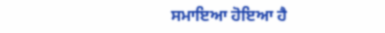ਸਮਾਇਆ ਹੋਇਆ ਹੈ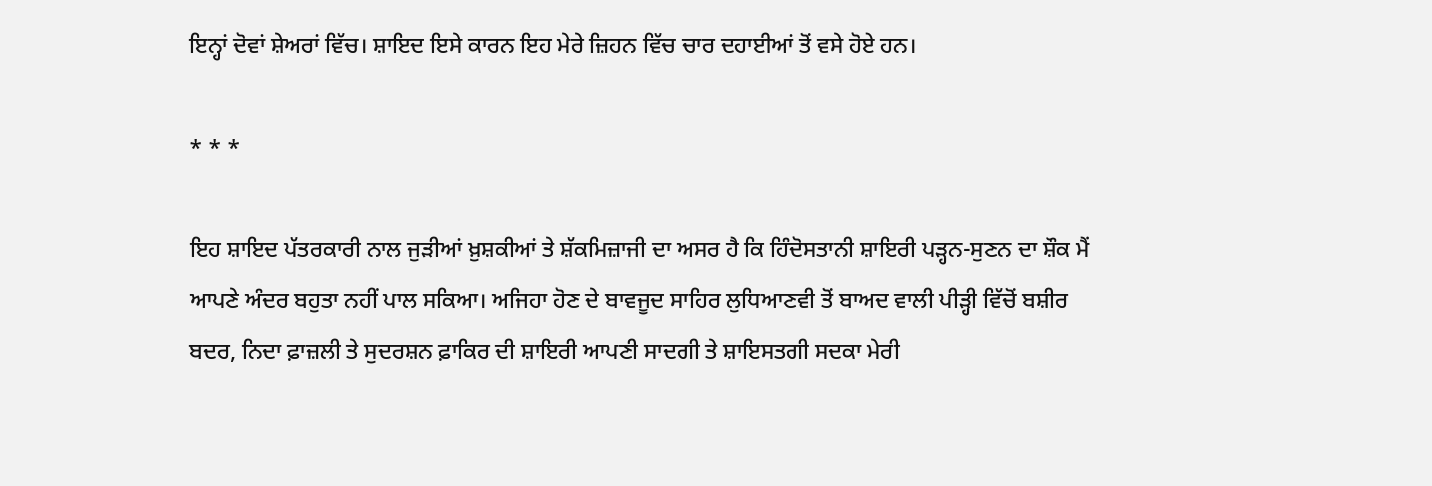ਇਨ੍ਹਾਂ ਦੋਵਾਂ ਸ਼ੇਅਰਾਂ ਵਿੱਚ। ਸ਼ਾਇਦ ਇਸੇ ਕਾਰਨ ਇਹ ਮੇਰੇ ਜ਼ਿਹਨ ਵਿੱਚ ਚਾਰ ਦਹਾਈਆਂ ਤੋਂ ਵਸੇ ਹੋਏ ਹਨ।

* * *

ਇਹ ਸ਼ਾਇਦ ਪੱਤਰਕਾਰੀ ਨਾਲ ਜੁੜੀਆਂ ਖ਼ੁਸ਼ਕੀਆਂ ਤੇ ਸ਼ੱਕਮਿਜ਼ਾਜੀ ਦਾ ਅਸਰ ਹੈ ਕਿ ਹਿੰਦੋਸਤਾਨੀ ਸ਼ਾਇਰੀ ਪੜ੍ਹਨ-ਸੁਣਨ ਦਾ ਸ਼ੌਕ ਮੈਂ ਆਪਣੇ ਅੰਦਰ ਬਹੁਤਾ ਨਹੀਂ ਪਾਲ ਸਕਿਆ। ਅਜਿਹਾ ਹੋਣ ਦੇ ਬਾਵਜੂਦ ਸਾਹਿਰ ਲੁਧਿਆਣਵੀ ਤੋਂ ਬਾਅਦ ਵਾਲੀ ਪੀੜ੍ਹੀ ਵਿੱਚੋਂ ਬਸ਼ੀਰ ਬਦਰ, ਨਿਦਾ ਫ਼ਾਜ਼ਲੀ ਤੇ ਸੁਦਰਸ਼ਨ ਫ਼ਾਕਿਰ ਦੀ ਸ਼ਾਇਰੀ ਆਪਣੀ ਸਾਦਗੀ ਤੇ ਸ਼ਾਇਸਤਗੀ ਸਦਕਾ ਮੇਰੀ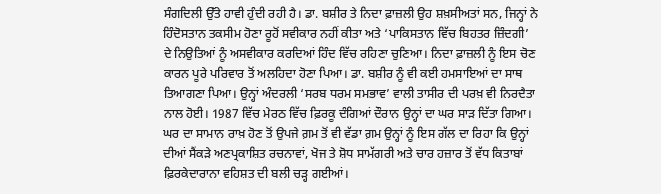ਸੰਗਦਿਲੀ ਉੱਤੇ ਹਾਵੀ ਹੁੰਦੀ ਰਹੀ ਹੈ। ਡਾ. ਬਸ਼ੀਰ ਤੇ ਨਿਦਾ ਫ਼ਾਜ਼ਲੀ ਉਹ ਸ਼ਖ਼ਸੀਅਤਾਂ ਸਨ, ਜਿਨ੍ਹਾਂ ਨੇ ਹਿੰਦੋਸਤਾਨ ਤਕਸੀਮ ਹੋਣਾ ਰੂਹੋਂ ਸਵੀਕਾਰ ਨਹੀਂ ਕੀਤਾ ਅਤੇ ‘ਪਾਕਿਸਤਾਨ ਵਿੱਚ ਬਿਹਤਰ ਜ਼ਿੰਦਗੀ’ ਦੇ ਨਿਉਤਿਆਂ ਨੂੰ ਅਸਵੀਕਾਰ ਕਰਦਿਆਂ ਹਿੰਦ ਵਿੱਚ ਰਹਿਣਾ ਚੁਣਿਆ। ਨਿਦਾ ਫ਼ਾਜ਼ਲੀ ਨੂੰ ਇਸ ਚੋਣ ਕਾਰਨ ਪੂਰੇ ਪਰਿਵਾਰ ਤੋਂ ਅਲਹਿਦਾ ਹੋਣਾ ਪਿਆ। ਡਾ. ਬਸ਼ੀਰ ਨੂੰ ਵੀ ਕਈ ਹਮਸਾਇਆਂ ਦਾ ਸਾਥ ਤਿਆਗਣਾ ਪਿਆ। ਉਨ੍ਹਾਂ ਅੰਦਰਲੀ ‘ਸਰਬ ਧਰਮ ਸਮਭਾਵ’ ਵਾਲੀ ਤਾਸੀਰ ਦੀ ਪਰਖ਼ ਵੀ ਨਿਰਦੈਤਾ ਨਾਲ ਹੋਈ। 1987 ਵਿੱਚ ਮੇਰਠ ਵਿੱਚ ਫ਼ਿਰਕੂ ਦੰਗਿਆਂ ਦੌਰਾਨ ਉਨ੍ਹਾਂ ਦਾ ਘਰ ਸਾੜ ਦਿੱਤਾ ਗਿਆ। ਘਰ ਦਾ ਸਾਮਾਨ ਰਾਖ਼ ਹੋਣ ਤੋਂ ਉਪਜੇ ਗ਼ਮ ਤੋਂ ਵੀ ਵੱਡਾ ਗ਼ਮ ਉਨ੍ਹਾਂ ਨੂੰ ਇਸ ਗੱਲ ਦਾ ਰਿਹਾ ਕਿ ਉਨ੍ਹਾਂ ਦੀਆਂ ਸੈਂਕੜੇ ਅਣਪ੍ਰਕਾਸ਼ਿਤ ਰਚਨਾਵਾਂ, ਖੋਜ ਤੇ ਸ਼ੋਧ ਸਾਮੱਗਰੀ ਅਤੇ ਚਾਰ ਹਜ਼ਾਰ ਤੋਂ ਵੱਧ ਕਿਤਾਬਾਂ ਫ਼ਿਰਕੇਦਾਰਾਨਾ ਵਹਿਸ਼ਤ ਦੀ ਬਲੀ ਚੜ੍ਹ ਗਈਆਂ।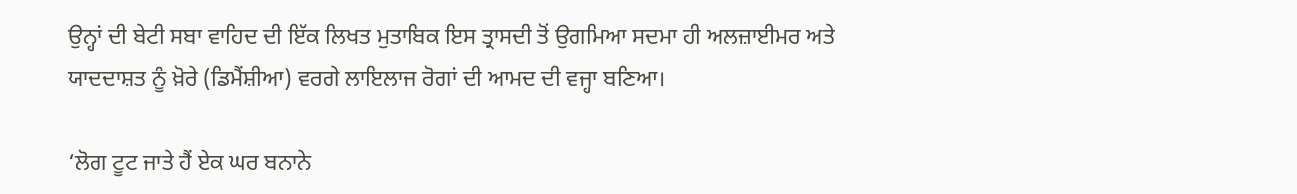ਉਨ੍ਹਾਂ ਦੀ ਬੇਟੀ ਸਬਾ ਵਾਹਿਦ ਦੀ ਇੱਕ ਲਿਖਤ ਮੁਤਾਬਿਕ ਇਸ ਤ੍ਰਾਸਦੀ ਤੋਂ ਉਗਮਿਆ ਸਦਮਾ ਹੀ ਅਲਜ਼ਾਈਮਰ ਅਤੇ ਯਾਦਦਾਸ਼ਤ ਨੂੰ ਖ਼ੋਰੇ (ਡਿਮੈਂਸ਼ੀਆ) ਵਰਗੇ ਲਾਇਲਾਜ ਰੋਗਾਂ ਦੀ ਆਮਦ ਦੀ ਵਜ੍ਹਾ ਬਣਿਆ।

‘ਲੋਗ ਟੂਟ ਜਾਤੇ ਹੈਂ ਏਕ ਘਰ ਬਨਾਨੇ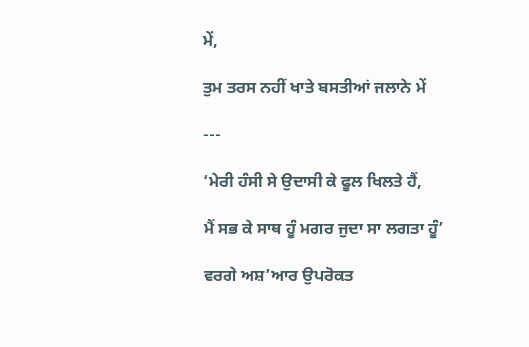ਮੇਂ,

ਤੁਮ ਤਰਸ ਨਹੀਂ ਖਾਤੇ ਬਸਤੀਆਂ ਜਲਾਨੇ ਮੇਂ

---

‘ਮੇਰੀ ਹੰਸੀ ਸੇ ਉਦਾਸੀ ਕੇ ਫੂਲ ਖਿਲਤੇ ਹੈਂ,

ਮੈਂ ਸਭ ਕੇ ਸਾਥ ਹੂੰ ਮਗਰ ਜੁਦਾ ਸਾ ਲਗਤਾ ਹੂੰ’

ਵਰਗੇ ਅਸ਼’ਆਰ ਉਪਰੋਕਤ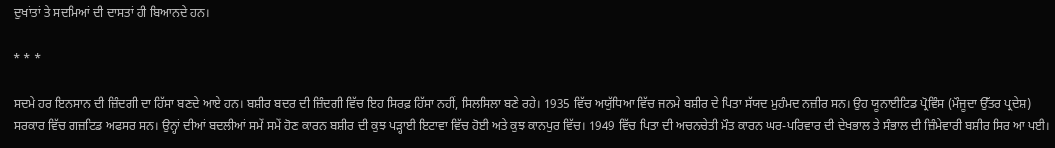ਦੁਖਾਂਤਾਂ ਤੇ ਸਦਮਿਆਂ ਦੀ ਦਾਸਤਾਂ ਹੀ ਬਿਆਨਦੇ ਹਨ।

* * *

ਸਦਮੇ ਹਰ ਇਨਸਾਨ ਦੀ ਜ਼ਿੰਦਗੀ ਦਾ ਹਿੱਸਾ ਬਣਦੇ ਆਏ ਹਨ। ਬਸ਼ੀਰ ਬਦਰ ਦੀ ਜ਼ਿੰਦਗੀ ਵਿੱਚ ਇਹ ਸਿਰਫ਼ ਹਿੱਸਾ ਨਹੀਂ, ਸਿਲਸਿਲਾ ਬਣੇ ਰਹੇ। 1935 ਵਿੱਚ ਅਯੁੱਧਿਆ ਵਿੱਚ ਜਨਮੇ ਬਸ਼ੀਰ ਦੇ ਪਿਤਾ ਸੱਯਦ ਮੁਹੰਮਦ ਨਜ਼ੀਰ ਸਨ। ਉਹ ਯੂਨਾਈਟਿਡ ਪ੍ਰੋਵਿੰਸ (ਮੌਜੂਦਾ ਉੱਤਰ ਪ੍ਰਦੇਸ਼) ਸਰਕਾਰ ਵਿੱਚ ਗਜ਼ਟਿਡ ਅਫਸਰ ਸਨ। ਉਨ੍ਹਾਂ ਦੀਆਂ ਬਦਲੀਆਂ ਸਮੇਂ ਸਮੇਂ ਹੋਣ ਕਾਰਨ ਬਸ਼ੀਰ ਦੀ ਕੁਝ ਪੜ੍ਹਾਈ ਇਟਾਵਾ ਵਿੱਚ ਹੋਈ ਅਤੇ ਕੁਝ ਕਾਨਪੁਰ ਵਿੱਚ। 1949 ਵਿੱਚ ਪਿਤਾ ਦੀ ਅਚਨਚੇਤੀ ਮੌਤ ਕਾਰਨ ਘਰ-ਪਰਿਵਾਰ ਦੀ ਦੇਖਭਾਲ ਤੇ ਸੰਭਾਲ ਦੀ ਜ਼ਿੰਮੇਵਾਰੀ ਬਸ਼ੀਰ ਸਿਰ ਆ ਪਈ।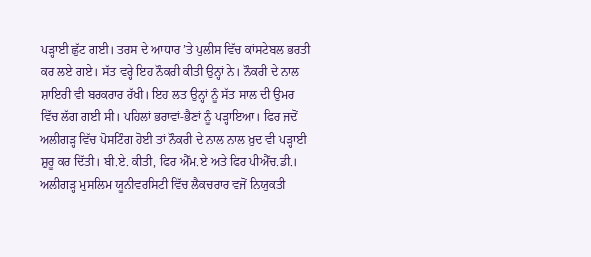ਪੜ੍ਹਾਈ ਛੁੱਟ ਗਈ। ਤਰਸ ਦੇ ਆਧਾਰ ’ਤੇ ਪੁਲੀਸ ਵਿੱਚ ਕਾਂਸਟੇਬਲ ਭਰਤੀ ਕਰ ਲਏ ਗਏ। ਸੱਤ ਵਰ੍ਹੇ ਇਹ ਨੌਕਰੀ ਕੀਤੀ ਉਨ੍ਹਾਂ ਨੇ। ਨੌਕਰੀ ਦੇ ਨਾਲ ਸ਼ਾਇਰੀ ਵੀ ਬਰਕਰਾਰ ਰੱਖੀ। ਇਹ ਲਤ ਉਨ੍ਹਾਂ ਨੂੰ ਸੱਤ ਸਾਲ ਦੀ ਉਮਰ ਵਿੱਚ ਲੱਗ ਗਈ ਸੀ। ਪਹਿਲਾਂ ਭਰਾਵਾਂ-ਭੈਣਾਂ ਨੂੰ ਪੜ੍ਹਾਇਆ। ਫਿਰ ਜਦੋਂ ਅਲੀਗੜ੍ਹ ਵਿੱਚ ਪੋਸਟਿੰਗ ਹੋਈ ਤਾਂ ਨੌਕਰੀ ਦੇ ਨਾਲ ਨਾਲ ਖ਼ੁਦ ਵੀ ਪੜ੍ਹਾਈ ਸ਼ੁਰੂ ਕਰ ਦਿੱਤੀ। ਬੀ.ਏ. ਕੀਤੀ, ਫਿਰ ਐੱਮ.ਏ ਅਤੇ ਫਿਰ ਪੀਐੱਚ.ਡੀ.। ਅਲੀਗੜ੍ਹ ਮੁਸਲਿਮ ਯੂਨੀਵਰਸਿਟੀ ਵਿੱਚ ਲੈਕਚਰਾਰ ਵਜੋਂ ਨਿਯੁਕਤੀ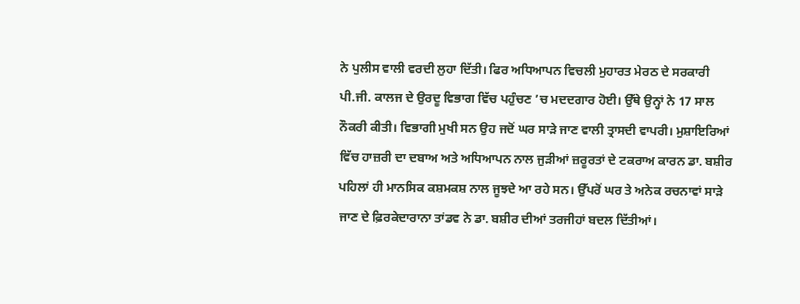ਨੇ ਪੁਲੀਸ ਵਾਲੀ ਵਰਦੀ ਲੁਹਾ ਦਿੱਤੀ। ਫਿਰ ਅਧਿਆਪਨ ਵਿਚਲੀ ਮੁਹਾਰਤ ਮੇਰਠ ਦੇ ਸਰਕਾਰੀ ਪੀ.ਜੀ. ਕਾਲਜ ਦੇ ਉਰਦੂ ਵਿਭਾਗ ਵਿੱਚ ਪਹੁੰਚਣ ’ਚ ਮਦਦਗਾਰ ਹੋਈ। ਉੱਥੇ ਉਨ੍ਹਾਂ ਨੇ 17 ਸਾਲ ਨੌਕਰੀ ਕੀਤੀ। ਵਿਭਾਗੀ ਮੁਖੀ ਸਨ ਉਹ ਜਦੋਂ ਘਰ ਸਾੜੇ ਜਾਣ ਵਾਲੀ ਤ੍ਰਾਸਦੀ ਵਾਪਰੀ। ਮੁਸ਼ਾਇਰਿਆਂ ਵਿੱਚ ਹਾਜ਼ਰੀ ਦਾ ਦਬਾਅ ਅਤੇ ਅਧਿਆਪਨ ਨਾਲ ਜੁੜੀਆਂ ਜ਼ਰੂਰਤਾਂ ਦੇ ਟਕਰਾਅ ਕਾਰਨ ਡਾ. ਬਸ਼ੀਰ ਪਹਿਲਾਂ ਹੀ ਮਾਨਸਿਕ ਕਸ਼ਮਕਸ਼ ਨਾਲ ਜੂਝਦੇ ਆ ਰਹੇ ਸਨ। ਉੱਪਰੋਂ ਘਰ ਤੇ ਅਨੇਕ ਰਚਨਾਵਾਂ ਸਾੜੇ ਜਾਣ ਦੇ ਫ਼ਿਰਕੇਦਾਰਾਨਾ ਤਾਂਡਵ ਨੇ ਡਾ. ਬਸ਼ੀਰ ਦੀਆਂ ਤਰਜੀਹਾਂ ਬਦਲ ਦਿੱਤੀਆਂ।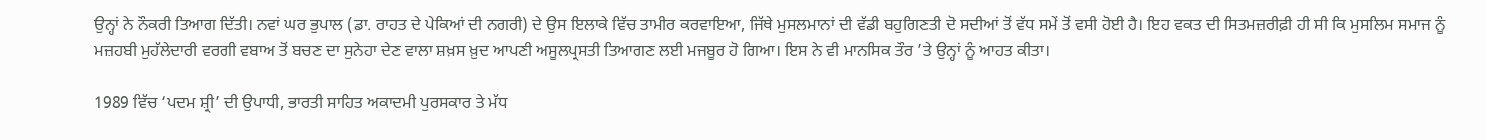ਉਨ੍ਹਾਂ ਨੇ ਨੌਕਰੀ ਤਿਆਗ ਦਿੱਤੀ। ਨਵਾਂ ਘਰ ਭੁਪਾਲ (ਡਾ. ਰਾਹਤ ਦੇ ਪੇਕਿਆਂ ਦੀ ਨਗਰੀ) ਦੇ ਉਸ ਇਲਾਕੇ ਵਿੱਚ ਤਾਮੀਰ ਕਰਵਾਇਆ, ਜਿੱਥੇ ਮੁਸਲਮਾਨਾਂ ਦੀ ਵੱਡੀ ਬਹੁਗਿਣਤੀ ਦੋ ਸਦੀਆਂ ਤੋਂ ਵੱਧ ਸਮੇਂ ਤੋਂ ਵਸੀ ਹੋਈ ਹੈ। ਇਹ ਵਕਤ ਦੀ ਸਿਤਮਜ਼ਰੀਫ਼ੀ ਹੀ ਸੀ ਕਿ ਮੁਸਲਿਮ ਸਮਾਜ ਨੂੰ ਮਜ਼ਹਬੀ ਮੁਹੱਲੇਦਾਰੀ ਵਰਗੀ ਵਬਾਅ ਤੋਂ ਬਚਣ ਦਾ ਸੁਨੇਹਾ ਦੇਣ ਵਾਲਾ ਸ਼ਖ਼ਸ ਖ਼ੁਦ ਆਪਣੀ ਅਸੂਲਪ੍ਰਸਤੀ ਤਿਆਗਣ ਲਈ ਮਜਬੂਰ ਹੋ ਗਿਆ। ਇਸ ਨੇ ਵੀ ਮਾਨਸਿਕ ਤੌਰ ’ਤੇ ਉਨ੍ਹਾਂ ਨੂੰ ਆਹਤ ਕੀਤਾ।

1989 ਵਿੱਚ ‘ਪਦਮ ਸ਼੍ਰੀ’ ਦੀ ਉਪਾਧੀ, ਭਾਰਤੀ ਸਾਹਿਤ ਅਕਾਦਮੀ ਪੁਰਸਕਾਰ ਤੇ ਮੱਧ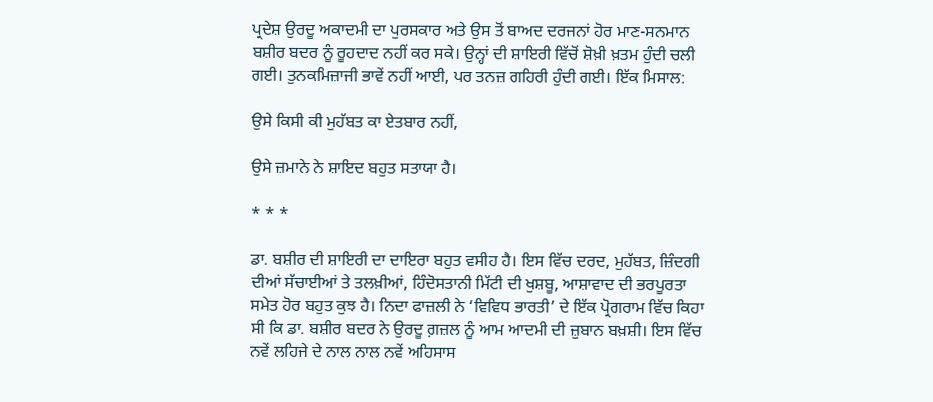ਪ੍ਰਦੇਸ਼ ਉਰਦੂ ਅਕਾਦਮੀ ਦਾ ਪੁਰਸਕਾਰ ਅਤੇ ਉਸ ਤੋਂ ਬਾਅਦ ਦਰਜਨਾਂ ਹੋਰ ਮਾਣ-ਸਨਮਾਨ ਬਸ਼ੀਰ ਬਦਰ ਨੂੰ ਰੂਹਦਾਦ ਨਹੀਂ ਕਰ ਸਕੇ। ਉਨ੍ਹਾਂ ਦੀ ਸ਼ਾਇਰੀ ਵਿੱਚੋਂ ਸ਼ੋਖ਼ੀ ਖ਼ਤਮ ਹੁੰਦੀ ਚਲੀ ਗਈ। ਤੁਨਕਮਿਜ਼ਾਜੀ ਭਾਵੇਂ ਨਹੀਂ ਆਈ, ਪਰ ਤਨਜ਼ ਗਹਿਰੀ ਹੁੰਦੀ ਗਈ। ਇੱਕ ਮਿਸਾਲ:

ਉਸੇ ਕਿਸੀ ਕੀ ਮੁਹੱਬਤ ਕਾ ਏਤਬਾਰ ਨਹੀਂ,

ਉਸੇ ਜ਼ਮਾਨੇ ਨੇ ਸ਼ਾਇਦ ਬਹੁਤ ਸਤਾਯਾ ਹੈ।

* * *

ਡਾ. ਬਸ਼ੀਰ ਦੀ ਸ਼ਾਇਰੀ ਦਾ ਦਾਇਰਾ ਬਹੁਤ ਵਸੀਹ ਹੈ। ਇਸ ਵਿੱਚ ਦਰਦ, ਮੁਹੱਬਤ, ਜ਼ਿੰਦਗੀ ਦੀਆਂ ਸੱਚਾਈਆਂ ਤੇ ਤਲਖ਼ੀਆਂ, ਹਿੰਦੋਸਤਾਨੀ ਮਿੱਟੀ ਦੀ ਖੁਸ਼ਬੂ, ਆਸ਼ਾਵਾਦ ਦੀ ਭਰਪੂਰਤਾ ਸਮੇਤ ਹੋਰ ਬਹੁਤ ਕੁਝ ਹੈ। ਨਿਦਾ ਫਾਜ਼ਲੀ ਨੇ ‘ਵਿਵਿਧ ਭਾਰਤੀ’ ਦੇ ਇੱਕ ਪ੍ਰੋਗਰਾਮ ਵਿੱਚ ਕਿਹਾ ਸੀ ਕਿ ਡਾ. ਬਸ਼ੀਰ ਬਦਰ ਨੇ ਉਰਦੂ ਗ਼ਜ਼ਲ ਨੂੰ ਆਮ ਆਦਮੀ ਦੀ ਜ਼ੁਬਾਨ ਬਖ਼ਸ਼ੀ। ਇਸ ਵਿੱਚ ਨਵੇਂ ਲਹਿਜੇ ਦੇ ਨਾਲ ਨਾਲ ਨਵੇਂ ਅਹਿਸਾਸ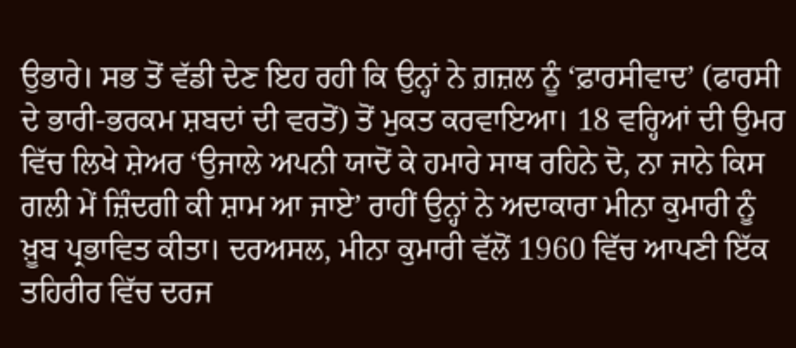ਉਭਾਰੇ। ਸਭ ਤੋਂ ਵੱਡੀ ਦੇਣ ਇਹ ਰਹੀ ਕਿ ਉਨ੍ਹਾਂ ਨੇ ਗ਼ਜ਼ਲ ਨੂੰ ‘ਫ਼ਾਰਸੀਵਾਦ’ (ਫਾਰਸੀ ਦੇ ਭਾਰੀ-ਭਰਕਮ ਸ਼ਬਦਾਂ ਦੀ ਵਰਤੋਂ) ਤੋਂ ਮੁਕਤ ਕਰਵਾਇਆ। 18 ਵਰ੍ਹਿਆਂ ਦੀ ਉਮਰ ਵਿੱਚ ਲਿਖੇ ਸ਼ੇਅਰ ‘ਉਜਾਲੇ ਅਪਨੀ ਯਾਦੋਂ ਕੇ ਹਮਾਰੇ ਸਾਥ ਰਹਿਨੇ ਦੋ, ਨਾ ਜਾਨੇ ਕਿਸ ਗਲੀ ਮੇਂ ਜ਼ਿੰਦਗੀ ਕੀ ਸ਼ਾਮ ਆ ਜਾਏ’ ਰਾਹੀਂ ਉਨ੍ਹਾਂ ਨੇ ਅਦਾਕਾਰਾ ਮੀਨਾ ਕੁਮਾਰੀ ਨੂੰ ਖ਼ੂਬ ਪ੍ਰਭਾਵਿਤ ਕੀਤਾ। ਦਰਅਸਲ, ਮੀਨਾ ਕੁਮਾਰੀ ਵੱਲੋਂ 1960 ਵਿੱਚ ਆਪਣੀ ਇੱਕ ਤਹਿਰੀਰ ਵਿੱਚ ਦਰਜ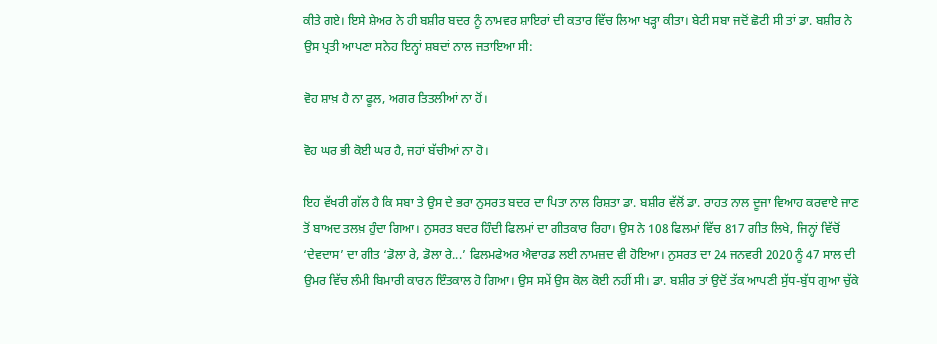ਕੀਤੇ ਗਏ। ਇਸੇ ਸ਼ੇਅਰ ਨੇ ਹੀ ਬਸ਼ੀਰ ਬਦਰ ਨੂੰ ਨਾਮਵਰ ਸ਼ਾਇਰਾਂ ਦੀ ਕਤਾਰ ਵਿੱਚ ਲਿਆ ਖੜ੍ਹਾ ਕੀਤਾ। ਬੇਟੀ ਸਬਾ ਜਦੋਂ ਛੋਟੀ ਸੀ ਤਾਂ ਡਾ. ਬਸ਼ੀਰ ਨੇ ਉਸ ਪ੍ਰਤੀ ਆਪਣਾ ਸਨੇਹ ਇਨ੍ਹਾਂ ਸ਼ਬਦਾਂ ਨਾਲ ਜਤਾਇਆ ਸੀ:

ਵੋਹ ਸ਼ਾਖ਼ ਹੈ ਨਾ ਫੂਲ, ਅਗਰ ਤਿਤਲੀਆਂ ਨਾ ਹੋਂ।

ਵੋਹ ਘਰ ਭੀ ਕੋਈ ਘਰ ਹੈ, ਜਹਾਂ ਬੱਚੀਆਂ ਨਾ ਹੋ।

ਇਹ ਵੱਖਰੀ ਗੱਲ ਹੈ ਕਿ ਸਬਾ ਤੇ ਉਸ ਦੇ ਭਰਾ ਨੁਸਰਤ ਬਦਰ ਦਾ ਪਿਤਾ ਨਾਲ ਰਿਸ਼ਤਾ ਡਾ. ਬਸ਼ੀਰ ਵੱਲੋਂ ਡਾ. ਰਾਹਤ ਨਾਲ ਦੂਜਾ ਵਿਆਹ ਕਰਵਾਏ ਜਾਣ ਤੋਂ ਬਾਅਦ ਤਲਖ਼ ਹੁੰਦਾ ਗਿਆ। ਨੁਸਰਤ ਬਦਰ ਹਿੰਦੀ ਫਿਲਮਾਂ ਦਾ ਗੀਤਕਾਰ ਰਿਹਾ। ਉਸ ਨੇ 108 ਫਿਲਮਾਂ ਵਿੱਚ 817 ਗੀਤ ਲਿਖੇ, ਜਿਨ੍ਹਾਂ ਵਿੱਚੋਂ ‘ਦੇਵਦਾਸ’ ਦਾ ਗੀਤ ‘ਡੋਲਾ ਰੇ, ਡੋਲਾ ਰੇ...’ ਫਿਲਮਫੇਅਰ ਐਵਾਰਡ ਲਈ ਨਾਮਜ਼ਦ ਵੀ ਹੋਇਆ। ਨੁਸਰਤ ਦਾ 24 ਜਨਵਰੀ 2020 ਨੂੰ 47 ਸਾਲ ਦੀ ਉਮਰ ਵਿੱਚ ਲੰਮੀ ਬਿਮਾਰੀ ਕਾਰਨ ਇੰਤਕਾਲ ਹੋ ਗਿਆ। ਉਸ ਸਮੇਂ ਉਸ ਕੋਲ ਕੋਈ ਨਹੀਂ ਸੀ। ਡਾ. ਬਸ਼ੀਰ ਤਾਂ ਉਦੋਂ ਤੱਕ ਆਪਣੀ ਸੁੱਧ-ਬੁੱਧ ਗੁਆ ਚੁੱਕੇ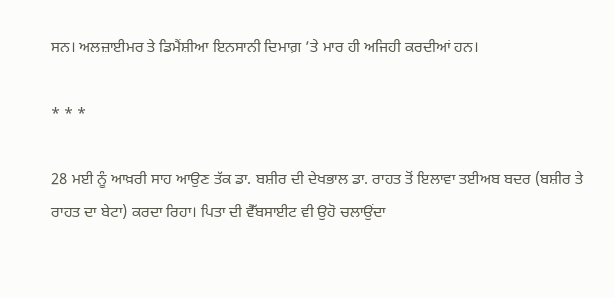ਸਨ। ਅਲਜ਼ਾਈਮਰ ਤੇ ਡਿਮੈਂਸ਼ੀਆ ਇਨਸਾਨੀ ਦਿਮਾਗ਼ ’ਤੇ ਮਾਰ ਹੀ ਅਜਿਹੀ ਕਰਦੀਆਂ ਹਨ।

* * *

28 ਮਈ ਨੂੰ ਆਖ਼ਰੀ ਸਾਹ ਆਉਣ ਤੱਕ ਡਾ. ਬਸ਼ੀਰ ਦੀ ਦੇਖਭਾਲ ਡਾ. ਰਾਹਤ ਤੋਂ ਇਲਾਵਾ ਤਈਅਬ ਬਦਰ (ਬਸ਼ੀਰ ਤੇ ਰਾਹਤ ਦਾ ਬੇਟਾ) ਕਰਦਾ ਰਿਹਾ। ਪਿਤਾ ਦੀ ਵੈੱਬਸਾਈਟ ਵੀ ਉਹੋ ਚਲਾਉਂਦਾ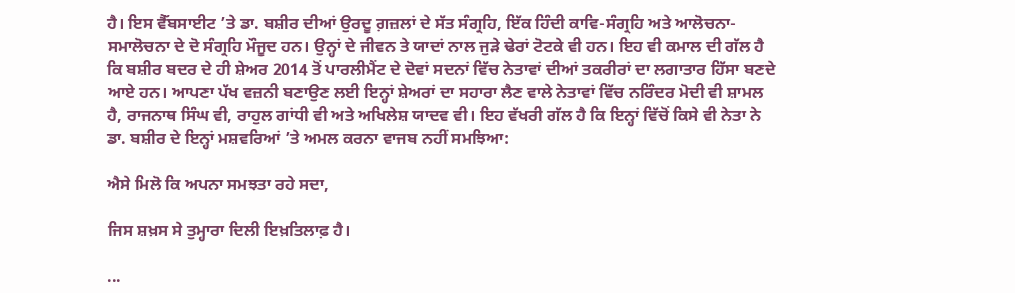ਹੈ। ਇਸ ਵੈੱਬਸਾਈਟ ’ਤੇ ਡਾ. ਬਸ਼ੀਰ ਦੀਆਂ ਉਰਦੂ ਗ਼ਜ਼ਲਾਂ ਦੇ ਸੱਤ ਸੰਗ੍ਰਹਿ, ਇੱਕ ਹਿੰਦੀ ਕਾਵਿ-ਸੰਗ੍ਰਹਿ ਅਤੇ ਆਲੋਚਨਾ-ਸਮਾਲੋਚਨਾ ਦੇ ਦੋ ਸੰਗ੍ਰਹਿ ਮੌਜੂਦ ਹਨ। ਉਨ੍ਹਾਂ ਦੇ ਜੀਵਨ ਤੇ ਯਾਦਾਂ ਨਾਲ ਜੁੜੇ ਢੇਰਾਂ ਟੋਟਕੇ ਵੀ ਹਨ। ਇਹ ਵੀ ਕਮਾਲ ਦੀ ਗੱਲ ਹੈ ਕਿ ਬਸ਼ੀਰ ਬਦਰ ਦੇ ਹੀ ਸ਼ੇਅਰ 2014 ਤੋਂ ਪਾਰਲੀਮੈਂਟ ਦੇ ਦੋਵਾਂ ਸਦਨਾਂ ਵਿੱਚ ਨੇਤਾਵਾਂ ਦੀਆਂ ਤਕਰੀਰਾਂ ਦਾ ਲਗਾਤਾਰ ਹਿੱਸਾ ਬਣਦੇ ਆਏ ਹਨ। ਆਪਣਾ ਪੱਖ ਵਜ਼ਨੀ ਬਣਾਉਣ ਲਈ ਇਨ੍ਹਾਂ ਸ਼ੇਅਰਾਂ ਦਾ ਸਹਾਰਾ ਲੈਣ ਵਾਲੇ ਨੇਤਾਵਾਂ ਵਿੱਚ ਨਰਿੰਦਰ ਮੋਦੀ ਵੀ ਸ਼ਾਮਲ ਹੈ, ਰਾਜਨਾਥ ਸਿੰਘ ਵੀ, ਰਾਹੁਲ ਗਾਂਧੀ ਵੀ ਅਤੇ ਅਖਿਲੇਸ਼ ਯਾਦਵ ਵੀ। ਇਹ ਵੱਖਰੀ ਗੱਲ ਹੈ ਕਿ ਇਨ੍ਹਾਂ ਵਿੱਚੋਂ ਕਿਸੇ ਵੀ ਨੇਤਾ ਨੇ ਡਾ. ਬਸ਼ੀਰ ਦੇ ਇਨ੍ਹਾਂ ਮਸ਼ਵਰਿਆਂ ’ਤੇ ਅਮਲ ਕਰਨਾ ਵਾਜਬ ਨਹੀਂ ਸਮਝਿਆ:

ਐਸੇ ਮਿਲੋ ਕਿ ਅਪਨਾ ਸਮਝਤਾ ਰਹੇ ਸਦਾ,

ਜਿਸ ਸ਼ਖ਼ਸ ਸੇ ਤੁਮ੍ਹਾਰਾ ਦਿਲੀ ਇਖ਼ਤਿਲਾਫ਼ ਹੈ।

...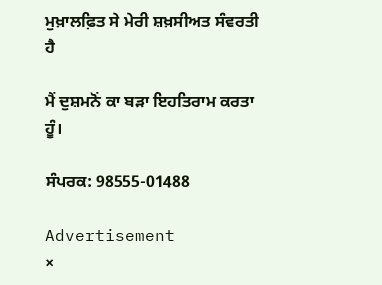ਮੁਖ਼ਾਲਫ਼ਿਤ ਸੇ ਮੇਰੀ ਸ਼ਖ਼ਸੀਅਤ ਸੰਵਰਤੀ ਹੈ

ਮੈਂ ਦੁਸ਼ਮਨੋਂ ਕਾ ਬੜਾ ਇਹਤਿਰਾਮ ਕਰਤਾ ਹੂੰ।

ਸੰਪਰਕ: 98555-01488

Advertisement
×